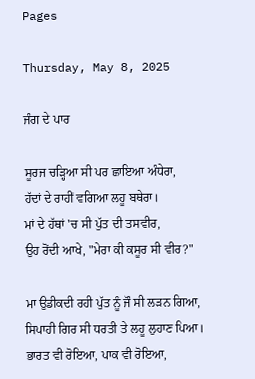Pages

Thursday, May 8, 2025

ਜੰਗ ਦੇ ਪਾਰ

ਸੂਰਜ ਚੜ੍ਹਿਆ ਸੀ ਪਰ ਛਾਇਆ ਅੰਧੇਰਾ,
ਹੱਦਾਂ ਦੇ ਰਾਹੀਂ ਵਗਿਆ ਲਹੂ ਬਥੇਰਾ।
ਮਾਂ ਦੇ ਹੱਥਾਂ 'ਚ ਸੀ ਪੁੱਤ ਦੀ ਤਸਵੀਰ,
ਉਹ ਰੋਂਦੀ ਆਖੇ, "ਮੇਰਾ ਕੀ ਕਸੂਰ ਸੀ ਵੀਰ?"

ਮਾ ਉਡੀਕਦੀ ਰਹੀ ਪੁੱਤ ਨੂੰ ਜੌ ਸੀ ਲੜਨ ਗਿਆ,
ਸਿਪਾਹੀ ਗਿਰ ਸੀ ਧਰਤੀ ਤੇ ਲਹੂ ਲੁਹਾਣ ਪਿਆ।
ਭਾਰਤ ਵੀ ਰੋਇਆ, ਪਾਕ ਵੀ ਰੋਇਆ,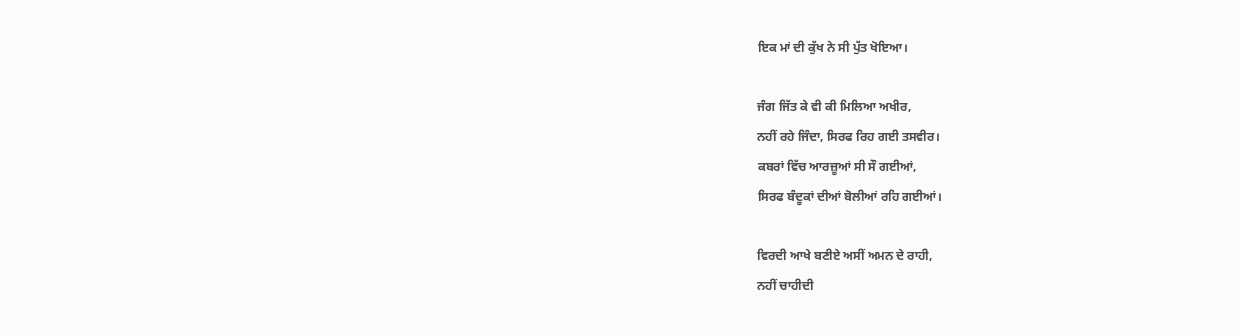ਇਕ ਮਾਂ ਦੀ ਕੁੱਖ ਨੇ ਸੀ ਪੁੱਤ ਖੋਇਆ।

ਜੰਗ ਜਿੱਤ ਕੇ ਵੀ ਕੀ ਮਿਲਿਆ ਅਖੀਰ,
ਨਹੀਂ ਰਹੇ ਜਿੰਦਾ, ਸਿਰਫ ਰਿਹ ਗਈ ਤਸਵੀਰ।
ਕਬਰਾਂ ਵਿੱਚ ਆਰਜ਼ੂਆਂ ਸੀ ਸੌ ਗਈਆਂ,
ਸਿਰਫ ਬੰਦੂਕਾਂ ਦੀਆਂ ਬੋਲੀਆਂ ਰਹਿ ਗਈਆਂ।

ਵਿਰਦੀ ਆਖੇ ਬਣੀਏ ਅਸੀਂ ਅਮਨ ਦੇ ਰਾਹੀ,
ਨਹੀਂ ਚਾਹੀਦੀ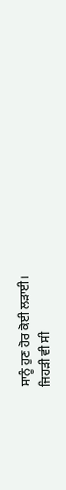ਸਾਨੂੰ ਹੁਣ ਹੋਰ ਕੋਈ ਲੜਾਈ।
ਜਿਹੜੀ ਵੀ ਸੀ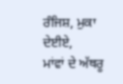ਰੰਜਿਸ਼, ਮੁਕਾ ਦੇਈਏ,
ਮਾਂਵਾਂ ਦੇ ਅੱਥਰੂ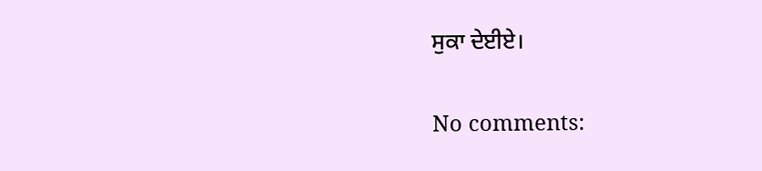ਸੁਕਾ ਦੇਈਏ।

No comments: